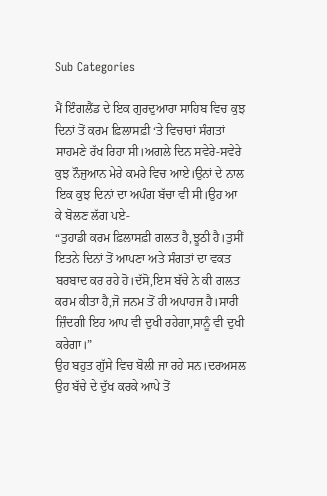Sub Categories

ਮੈਂ ਇੰਗਲੈਂਡ ਦੇ ਇਕ ਗੁਰਦੁਆਰਾ ਸਾਹਿਬ ਵਿਚ ਕੁਝ ਦਿਨਾਂ ਤੋਂ ਕਰਮ ਫ਼ਿਲਾਸਫ਼ੀ ‘ਤੇ ਵਿਚਾਰਾਂ ਸੰਗਤਾਂ ਸਾਹਮਣੇ ਰੱਖ ਰਿਹਾ ਸੀ।ਅਗਲੇ ਦਿਨ ਸਵੇਰੇ-ਸਵੇਰੇ ਕੁਝ ਨੌਜੁਆਨ ਮੇਰੇ ਕਮਰੇ ਵਿਚ ਆਏ।ਉਨਾਂ ਦੇ ਨਾਲ ਇਕ ਕੁਝ ਦਿਨਾਂ ਦਾ ਅਪੰਗ ਬੱਚਾ ਵੀ ਸੀ।ਉਹ ਆ ਕੇ ਬੋਲਣ ਲੱਗ ਪਏ-
“ਤੁਹਾਡੀ ਕਰਮ ਫ਼ਿਲਾਸਫ਼ੀ ਗਲਤ ਹੈ,ਝੂਠੀ ਹੈ।ਤੁਸੀਂ ਇਤਨੇ ਦਿਨਾਂ ਤੋਂ ਆਪਣਾ ਅਤੇ ਸੰਗਤਾਂ ਦਾ ਵਕਤ ਬਰਬਾਦ ਕਰ ਰਹੇ ਹੋ।ਦੱਸੋ,ਇਸ ਬੱਚੇ ਨੇ ਕੀ ਗਲਤ ਕਰਮ ਕੀਤਾ ਹੈ,ਜੋ ਜਨਮ ਤੋਂ ਹੀ ਅਪਾਹਜ ਹੈ।ਸਾਰੀ ਜ਼ਿੰਦਗੀ ਇਹ ਆਪ ਵੀ ਦੁਖੀ ਰਹੇਗਾ,ਸਾਨੂੰ ਵੀ ਦੁਖੀ ਕਰੇਗਾ।”
ਉਹ ਬਹੁਤ ਗੁੱਸੇ ਵਿਚ ਬੋਲੀ ਜਾ ਰਹੇ ਸਨ।ਦਰਅਸਲ ਉਹ ਬੱਚੇ ਦੇ ਦੁੱਖ ਕਰਕੇ ਆਪੇ ਤੋਂ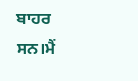ਬਾਹਰ ਸਨ।ਮੈਂ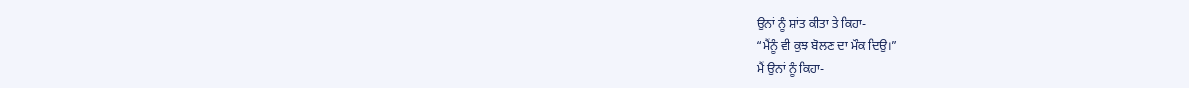ਉਨਾਂ ਨੂੰ ਸ਼ਾਂਤ ਕੀਤਾ ਤੇ ਕਿਹਾ-
“ਮੈਂਨੂੰ ਵੀ ਕੁਝ ਬੋਲਣ ਦਾ ਮੌਕ ਦਿਉ।”
ਮੈਂ ਉਨਾਂ ਨੂੰ ਕਿਹਾ-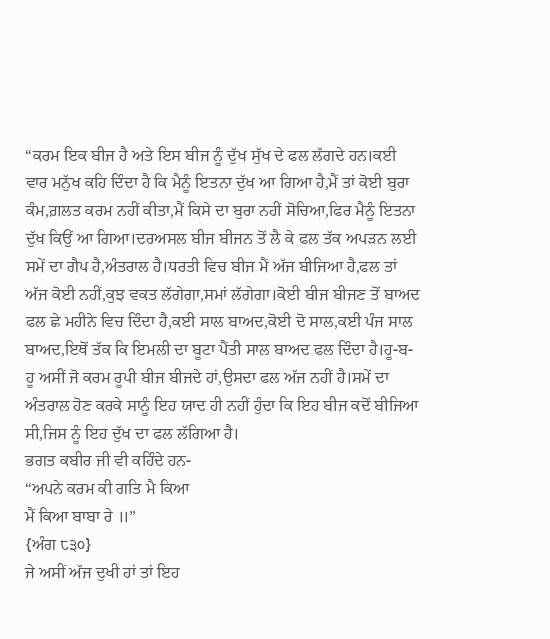“ਕਰਮ ਇਕ ਬੀਜ ਹੈ ਅਤੇ ਇਸ ਬੀਜ ਨੂੰ ਦੁੱਖ ਸੁੱਖ ਦੇ ਫਲ ਲੱਗਦੇ ਹਨ।ਕਈ ਵਾਰ ਮਨੁੱਖ ਕਹਿ ਦਿੰਦਾ ਹੈ ਕਿ ਮੈਨੂੰ ਇਤਨਾ ਦੁੱਖ ਆ ਗਿਆ ਹੈ,ਮੈਂ ਤਾਂ ਕੋਈ ਬੁਰਾ ਕੰਮ,ਗ਼ਲਤ ਕਰਮ ਨਹੀਂ ਕੀਤਾ,ਮੈਂ ਕਿਸੇ ਦਾ ਬੁਰਾ ਨਹੀਂ ਸੋਚਿਆ,ਫਿਰ ਮੈਨੂੰ ਇਤਨਾ ਦੁੱਖ ਕਿਉਂ ਆ ਗਿਆ।ਦਰਅਸਲ ਬੀਜ ਬੀਜਨ ਤੋਂ ਲੈ ਕੇ ਫਲ ਤੱਕ ਅਪੜਨ ਲਈ ਸਮੇਂ ਦਾ ਗੈਪ ਹੈ,ਅੰਤਰਾਲ ਹੈ।ਧਰਤੀ ਵਿਚ ਬੀਜ ਮੈਂ ਅੱਜ ਬੀਜਿਆ ਹੈ,ਫਲ ਤਾਂ ਅੱਜ ਕੋਈ ਨਹੀਂ,ਕੁਝ ਵਕਤ ਲੱਗੇਗਾ,ਸਮਾਂ ਲੱਗੇਗਾ।ਕੋਈ ਬੀਜ ਬੀਜਣ ਤੋਂ ਬਾਅਦ ਫਲ ਛੇ ਮਹੀਨੇ ਵਿਚ ਦਿੰਦਾ ਹੈ,ਕਈ ਸਾਲ ਬਾਅਦ,ਕੋਈ ਦੋ ਸਾਲ,ਕਈ ਪੰਜ ਸਾਲ ਬਾਅਦ,ਇਥੋਂ ਤੱਕ ਕਿ ਇਮਲੀ ਦਾ ਬੂਟਾ ਪੈਂਤੀ ਸਾਲ ਬਾਅਦ ਫਲ ਦਿੰਦਾ ਹੈ।ਹੂ-ਬ-ਹੂ ਅਸੀਂ ਜੋ ਕਰਮ ਰੂਪੀ ਬੀਜ ਬੀਜਦੇ ਹਾਂ,ਉਸਦਾ ਫਲ ਅੱਜ ਨਹੀਂ ਹੈ।ਸਮੇਂ ਦਾ ਅੰਤਰਾਲ ਹੋਣ ਕਰਕੇ ਸਾਨੂੰ ਇਹ ਯਾਦ ਹੀ ਨਹੀਂ ਹੁੰਦਾ ਕਿ ਇਹ ਬੀਜ ਕਦੋਂ ਬੀਜਿਆ ਸੀ,ਜਿਸ ਨੂੰ ਇਹ ਦੁੱਖ ਦਾ ਫਲ ਲੱਗਿਆ ਹੈ।
ਭਗਤ ਕਬੀਰ ਜੀ ਵੀ ਕਹਿੰਦੇ ਹਨ-
“ਅਪਨੇ ਕਰਮ ਕੀ ਗਤਿ ਮੈ ਕਿਆ
ਮੈਂ ਕਿਆ ਬਾਬਾ ਰੇ ॥”
{ਅੰਗ ੮੩੦}
ਜੇ ਅਸੀਂ ਅੱਜ ਦੁਖੀ ਹਾਂ ਤਾਂ ਇਹ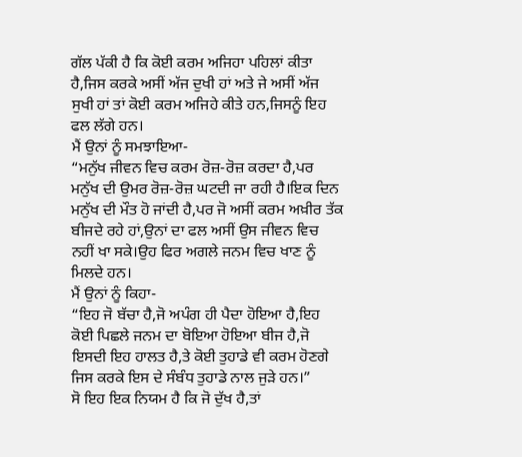ਗੱਲ ਪੱਕੀ ਹੈ ਕਿ ਕੋਈ ਕਰਮ ਅਜਿਹਾ ਪਹਿਲਾਂ ਕੀਤਾ ਹੈ,ਜਿਸ ਕਰਕੇ ਅਸੀਂ ਅੱਜ ਦੁਖੀ ਹਾਂ ਅਤੇ ਜੇ ਅਸੀਂ ਅੱਜ ਸੁਖੀ ਹਾਂ ਤਾਂ ਕੋਈ ਕਰਮ ਅਜਿਹੇ ਕੀਤੇ ਹਨ,ਜਿਸਨੂੰ ਇਹ ਫਲ ਲੱਗੇ ਹਨ।
ਮੈਂ ਉਨਾਂ ਨੂੰ ਸਮਝਾਇਆ-
“ਮਨੁੱਖ ਜੀਵਨ ਵਿਚ ਕਰਮ ਰੋਜ਼-ਰੋਜ਼ ਕਰਦਾ ਹੈ,ਪਰ ਮਨੁੱਖ ਦੀ ਉਮਰ ਰੋਜ਼-ਰੋਜ਼ ਘਟਦੀ ਜਾ ਰਹੀ ਹੈ।ਇਕ ਦਿਨ ਮਨੁੱਖ ਦੀ ਮੌਤ ਹੋ ਜਾਂਦੀ ਹੈ,ਪਰ ਜੋ ਅਸੀਂ ਕਰਮ ਅਖ਼ੀਰ ਤੱਕ ਬੀਜਦੇ ਰਹੇ ਹਾਂ,ਉਨਾਂ ਦਾ ਫਲ ਅਸੀਂ ਉਸ ਜੀਵਨ ਵਿਚ ਨਹੀਂ ਖਾ ਸਕੇ।ਉਹ ਫਿਰ ਅਗਲੇ ਜਨਮ ਵਿਚ ਖਾਣ ਨੂੰ ਮਿਲਦੇ ਹਨ।
ਮੈਂ ਉਨਾਂ ਨੂੰ ਕਿਹਾ-
“ਇਹ ਜੋ ਬੱਚਾ ਹੈ,ਜੋ ਅਪੰਗ ਹੀ ਪੈਦਾ ਹੋਇਆ ਹੈ,ਇਹ ਕੋਈ ਪਿਛਲੇ ਜਨਮ ਦਾ ਬੋਇਆ ਹੋਇਆ ਬੀਜ ਹੈ,ਜੋ ਇਸਦੀ ਇਹ ਹਾਲਤ ਹੈ,ਤੇ ਕੋਈ ਤੁਹਾਡੇ ਵੀ ਕਰਮ ਹੋਣਗੇ ਜਿਸ ਕਰਕੇ ਇਸ ਦੇ ਸੰਬੰਧ ਤੁਹਾਡੇ ਨਾਲ ਜੁੜੇ ਹਨ।”
ਸੋ ਇਹ ਇਕ ਨਿਯਮ ਹੈ ਕਿ ਜੋ ਦੁੱਖ ਹੈ,ਤਾਂ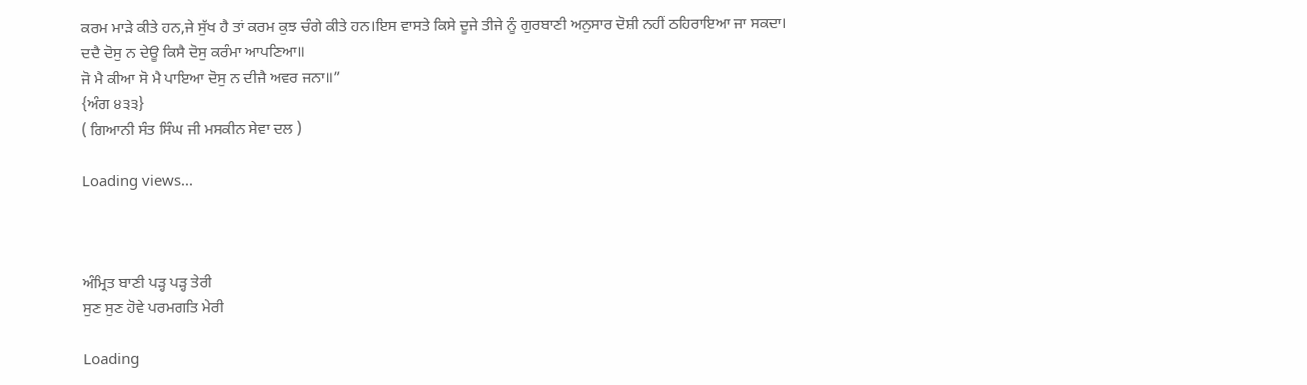ਕਰਮ ਮਾੜੇ ਕੀਤੇ ਹਨ,ਜੇ ਸੁੱਖ ਹੈ ਤਾਂ ਕਰਮ ਕੁਝ ਚੰਗੇ ਕੀਤੇ ਹਨ।ਇਸ ਵਾਸਤੇ ਕਿਸੇ ਦੂਜੇ ਤੀਜੇ ਨੂੰ ਗੁਰਬਾਣੀ ਅਨੁਸਾਰ ਦੋਸ਼ੀ ਨਹੀਂ ਠਹਿਰਾਇਆ ਜਾ ਸਕਦਾ।
ਦਦੈ ਦੋਸੁ ਨ ਦੇਊ ਕਿਸੈ ਦੋਸੁ ਕਰੰਮਾ ਆਪਣਿਆ॥
ਜੋ ਮੈ ਕੀਆ ਸੋ ਮੈ ਪਾਇਆ ਦੋਸੁ ਨ ਦੀਜੈ ਅਵਰ ਜਨਾ॥”
{ਅੰਗ ੪੩੩}
( ਗਿਆਨੀ ਸੰਤ ਸਿੰਘ ਜੀ ਮਸਕੀਨ ਸੇਵਾ ਦਲ )

Loading views...



ਅੰਮ੍ਰਿਤ ਬਾਣੀ ਪੜ੍ਹ ਪੜ੍ਹ ਤੇਰੀ
ਸੁਣ ਸੁਣ ਹੋਵੇ ਪਰਮਗਤਿ ਮੇਰੀ

Loading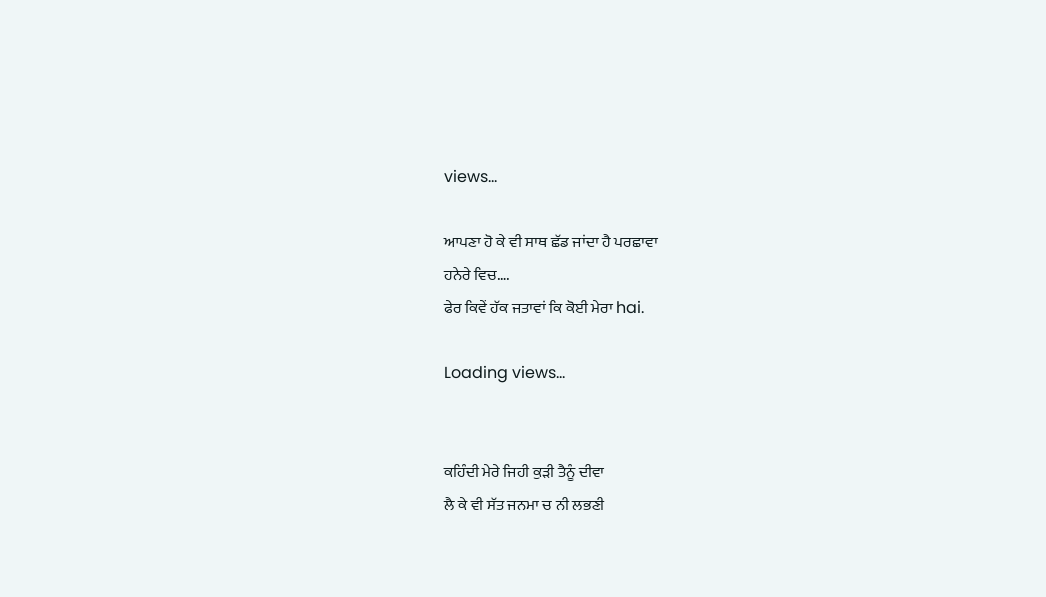views...

ਆਪਣਾ ਹੋ ਕੇ ਵੀ ਸਾਥ ਛੱਡ ਜਾਂਦਾ ਹੈ ਪਰਛਾਵਾ
ਹਨੇਰੇ ਵਿਚ….
ਫੇਰ ਕਿਵੇਂ ਹੱਕ ਜਤਾਵਾਂ ਕਿ ਕੋਈ ਮੇਰਾ hai.

Loading views...


ਕਹਿੰਦੀ ਮੇਰੇ ਜਿਹੀ ਕੁੜੀ ਤੈਨੂੰ ਦੀਵਾ
ਲੈ ਕੇ ਵੀ ਸੱਤ ਜਨਮਾ ਚ ਨੀ ਲਭਣੀ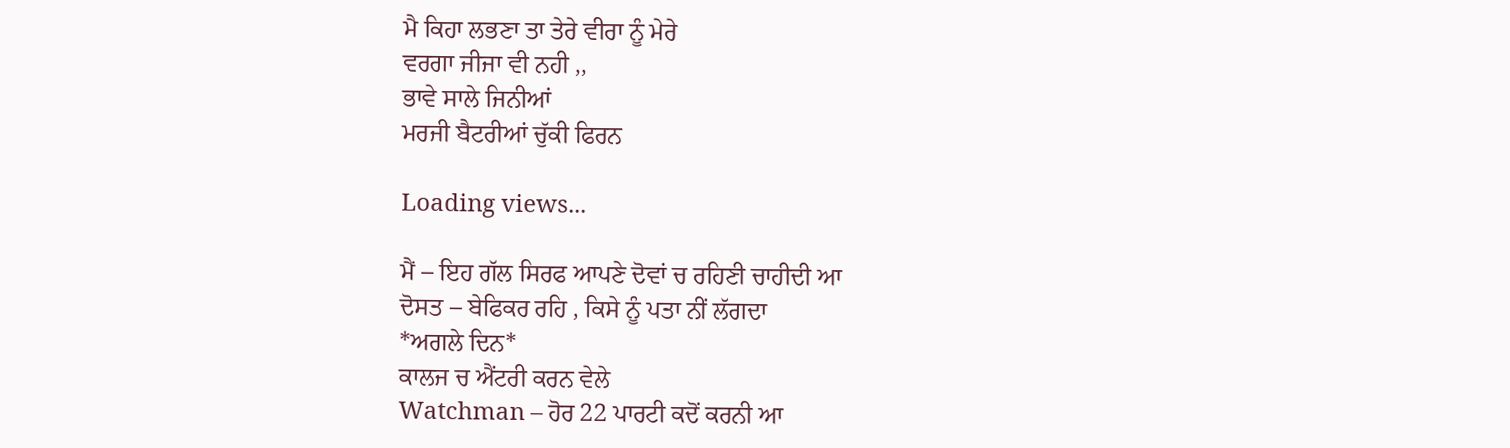ਮੈ ਕਿਹਾ ਲਭਣਾ ਤਾ ਤੇਰੇ ਵੀਰਾ ਨੂੰ ਮੇਰੇ
ਵਰਗਾ ਜੀਜਾ ਵੀ ਨਹੀ ,,
ਭਾਵੇ ਸਾਲੇ ਜਿਨੀਆਂ
ਮਰਜੀ ਬੈਟਰੀਆਂ ਚੁੱਕੀ ਫਿਰਨ

Loading views...

ਮੈਂ – ਇਹ ਗੱਲ ਸਿਰਫ ਆਪਣੇ ਦੋਵਾਂ ਚ ਰਹਿਣੀ ਚਾਹੀਦੀ ਆ
ਦੋਸਤ – ਬੇਫਿਕਰ ਰਹਿ , ਕਿਸੇ ਨੂੰ ਪਤਾ ਨੀਂ ਲੱਗਦਾ
*ਅਗਲੇ ਦਿਨ*
ਕਾਲਜ ਚ ਐਂਟਰੀ ਕਰਨ ਵੇਲੇ
Watchman – ਹੋਰ 22 ਪਾਰਟੀ ਕਦੋਂ ਕਰਨੀ ਆ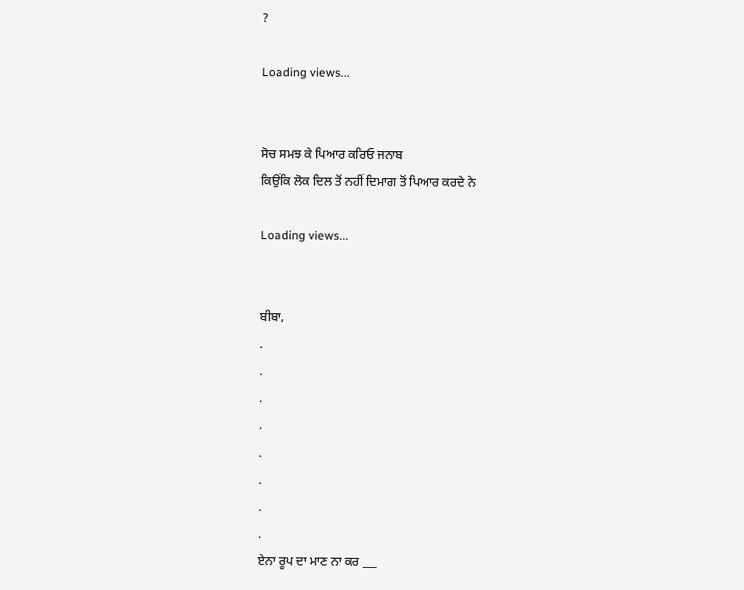?

Loading views...


ਸੋਚ ਸਮਝ ਕੇ ਪਿਆਰ ਕਰਿਓ ਜਨਾਬ
ਕਿਉਂਕਿ ਲੋਕ ਦਿਲ ਤੋਂ ਨਹੀਂ ਦਿਮਾਗ ਤੋਂ ਪਿਆਰ ਕਰਦੇ ਨੇ

Loading views...


ਬੀਬਾ,
.
.
.
.
.
.
.
.
ਏਨਾ ਰੂਪ ਦਾ ਮਾਣ ਨਾ ਕਰ ___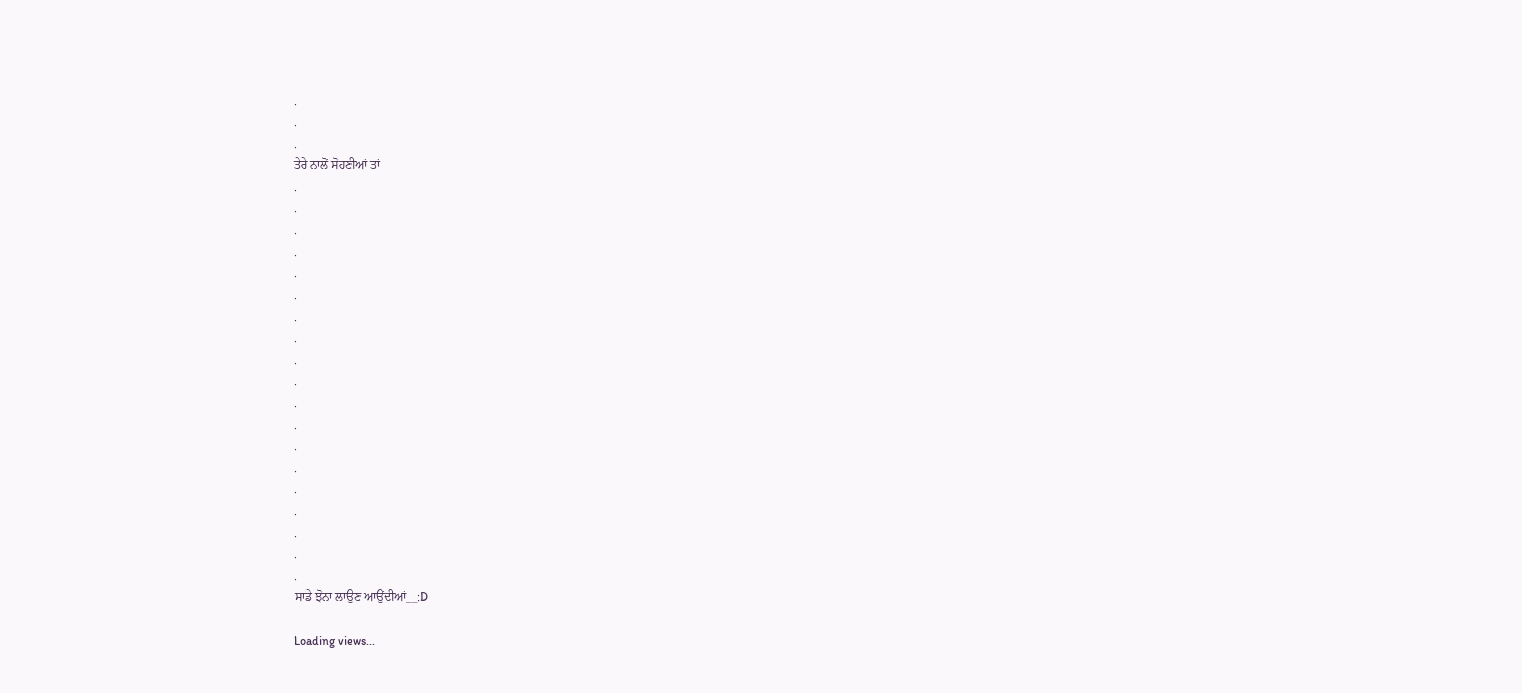.
.
.
ਤੇਰੇ ਨਾਲੋਂ ਸੋਹਣੀਆਂ ਤਾਂ
.
.
.
.
.
.
.
.
.
.
.
.
.
.
.
.
.
.
.
ਸਾਡੇ ਝੋਨਾ ਲਾਉਣ ਆਉਂਦੀਆਂ__:D

Loading views...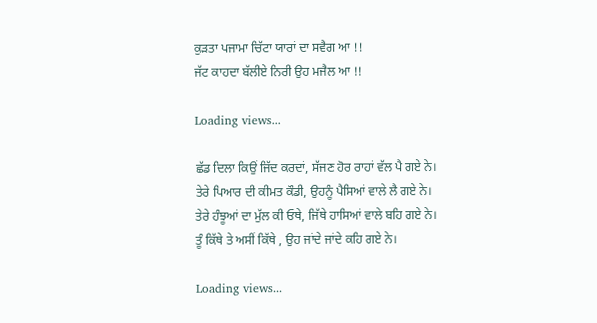ਕੁੜਤਾ ਪਜਾਮਾ ਚਿੱਟਾ ਯਾਰਾਂ ਦਾ ਸਵੈਗ ਆ !!
ਜੱਟ ਕਾਹਦਾ ਬੱਲੀਏ ਨਿਰੀ ਉਹ ਮਜੈਲ ਆ !!

Loading views...

ਛੱਡ ਦਿਲਾ ਕਿਉਂ ਜਿੱਦ ਕਰਦਾਂ, ਸੱਜਣ ਹੋਰ ਰਾਹਾਂ ਵੱਲ ਪੈ ਗਏ ਨੇ।
ਤੇਰੇ ਪਿਆਰ ਦੀ ਕੀਮਤ ਕੌਡੀ, ਉਹਨੂੰ ਪੈਸਿਆਂ ਵਾਲੇ ਲੈ ਗਏ ਨੇ।
ਤੇਰੇ ਹੰਝੂਆਂ ਦਾ ਮੁੱਲ ਕੀ ਓਥੇ, ਜਿੱਥੇ ਹਾਸਿਆਂ ਵਾਲੇ ਬਹਿ ਗਏ ਨੇ।
ਤੂੰ ਕਿੱਥੇ ਤੇ ਅਸੀਂ ਕਿੱਥੇ , ਉਹ ਜਾਂਦੇ ਜਾਂਦੇ ਕਹਿ ਗਏ ਨੇ।

Loading views...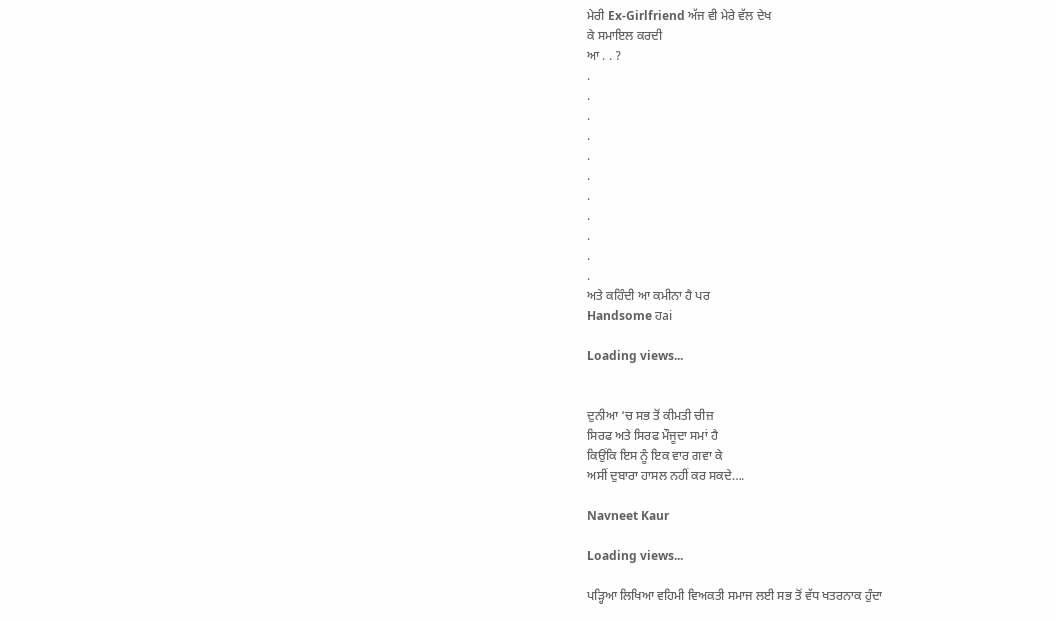ਮੇਰੀ Ex-Girlfriend ਅੱਜ ਵੀ ਮੇਰੇ ਵੱਲ ਦੇਖ
ਕੇ ਸਮਾਇਲ ਕਰਦੀ
ਆ . . ?
.
.
.
.
.
.
.
.
.
.
.
ਅਤੇ ਕਹਿੰਦੀ ਆ ਕਮੀਨਾ ਹੈ ਪਰ
Handsome ਹai

Loading views...


ਦੁਨੀਆ ‘ਚ ਸਭ ਤੋਂ ਕੀਮਤੀ ਚੀਜ਼
ਸਿਰਫ ਅਤੇ ਸਿਰਫ ਮੌਜੂਦਾ ਸਮਾਂ ਹੈ
ਕਿਉਂਕਿ ਇਸ ਨੂੰ ਇਕ ਵਾਰ ਗਵਾ ਕੇ
ਅਸੀਂ ਦੁਬਾਰਾ ਹਾਸਲ ਨਹੀਂ ਕਰ ਸਕਦੇ….

Navneet Kaur

Loading views...

ਪੜ੍ਹਿਆ ਲਿਖਿਆ ਵਹਿਮੀ ਵਿਅਕਤੀ ਸਮਾਜ ਲਈ ਸਭ ਤੋਂ ਵੱਧ ਖਤਰਨਾਕ ਹੁੰਦਾ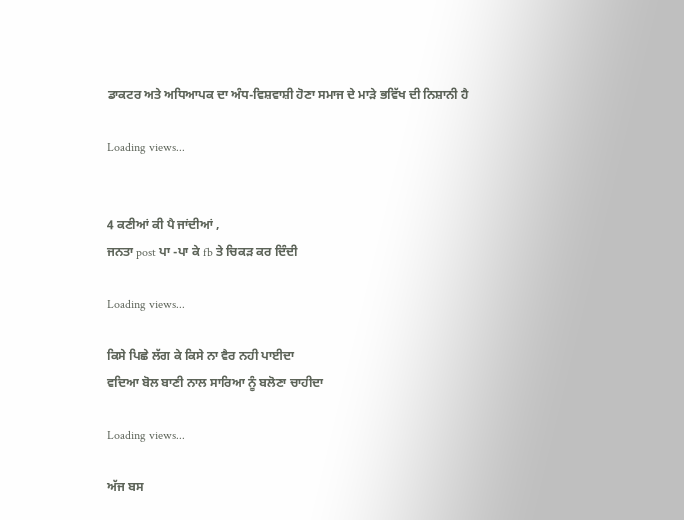ਡਾਕਟਰ ਅਤੇ ਅਧਿਆਪਕ ਦਾ ਅੰਧ-ਵਿਸ਼ਵਾਸ਼ੀ ਹੋਣਾ ਸਮਾਜ ਦੇ ਮਾੜੇ ਭਵਿੱਖ ਦੀ ਨਿਸ਼ਾਨੀ ਹੈ

Loading views...


4 ਕਣੀਆਂ ਕੀ ਪੈ ਜਾਂਦੀਆਂ ,
ਜਨਤਾ post ਪਾ -ਪਾ ਕੇ fb ਤੇ ਚਿਕੜ ਕਰ ਦਿੰਦੀ

Loading views...

ਕਿਸੇ ਪਿਛੇ ਲੱਗ ਕੇ ਕਿਸੇ ਨਾ ਵੈਰ ਨਹੀ ਪਾਈਦਾ
ਵਦਿਆ ਬੋਲ ਬਾਣੀ ਨਾਲ ਸਾਰਿਆ ਨੂੰ ਬਲੋਣਾ ਚਾਹੀਦਾ

Loading views...

ਅੱਜ ਬਸ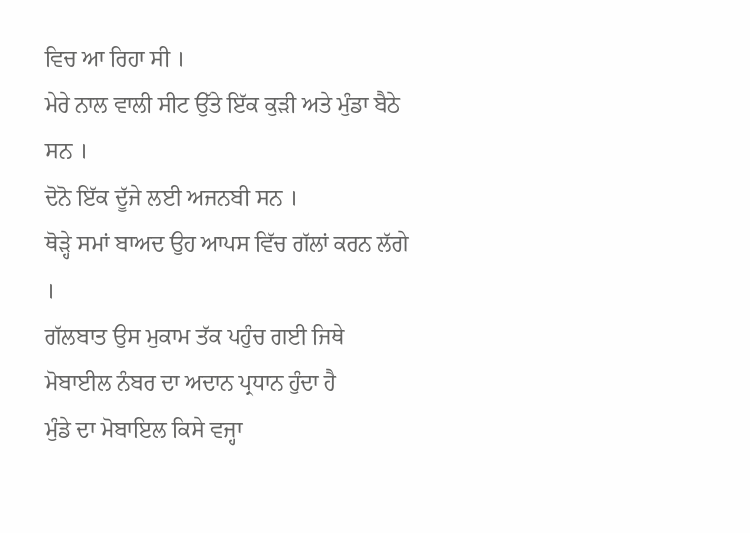ਵਿਚ ਆ ਰਿਹਾ ਸੀ ।
ਮੇਰੇ ਨਾਲ ਵਾਲੀ ਸੀਟ ਉੱਤੇ ਇੱਕ ਕੁੜੀ ਅਤੇ ਮੁੰਡਾ ਬੈਠੇ ਸਨ ।
ਦੋਨੋ ਇੱਕ ਦੂੱਜੇ ਲਈ ਅਜਨਬੀ ਸਨ ।
ਥੋੜ੍ਹੇ ਸਮਾਂ ਬਾਅਦ ਉਹ ਆਪਸ ਵਿੱਚ ਗੱਲਾਂ ਕਰਨ ਲੱਗੇ ।
ਗੱਲਬਾਤ ਉਸ ਮੁਕਾਮ ਤੱਕ ਪਹੁੰਚ ਗਈ ਜਿਥੇ
ਮੋਬਾਈਲ ਨੰਬਰ ਦਾ ਅਦਾਨ ਪ੍ਰਧਾਨ ਹੁੰਦਾ ਹੈ
ਮੁੰਡੇ ਦਾ ਮੋਬਾਇਲ ਕਿਸੇ ਵਜ੍ਹਾ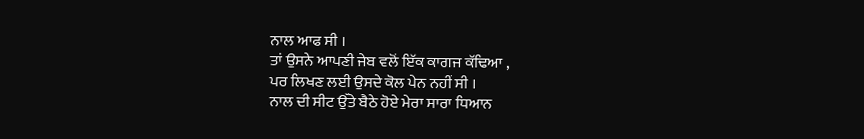ਨਾਲ ਆਫ ਸੀ ।
ਤਾਂ ਉਸਨੇ ਆਪਣੀ ਜੇਬ ਵਲੋਂ ਇੱਕ ਕਾਗਜ ਕੱਢਿਆ ,
ਪਰ ਲਿਖਣ ਲਈ ਉਸਦੇ ਕੋਲ ਪੇਨ ਨਹੀਂ ਸੀ ।
ਨਾਲ ਦੀ ਸੀਟ ਉੱਤੇ ਬੈਠੇ ਹੋਏ ਮੇਰਾ ਸਾਰਾ ਧਿਆਨ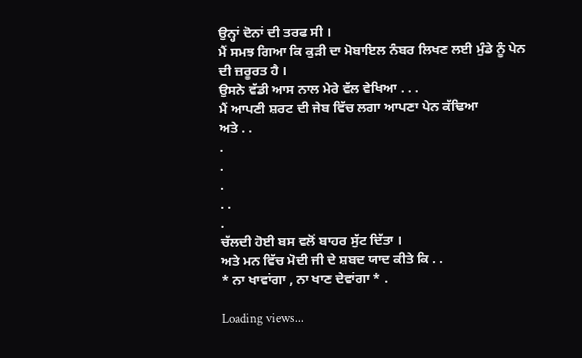ਉਨ੍ਹਾਂ ਦੋਨਾਂ ਦੀ ਤਰਫ ਸੀ ।
ਮੈਂ ਸਮਝ ਗਿਆ ਕਿ ਕੁੜੀ ਦਾ ਮੋਬਾਇਲ ਨੰਬਰ ਲਿਖਣ ਲਈ ਮੁੰਡੇ ਨੂੰ ਪੇਨ ਦੀ ਜ਼ਰੂਰਤ ਹੈ ।
ਉਸਨੇ ਵੱਡੀ ਆਸ ਨਾਲ ਮੇਰੇ ਵੱਲ ਵੇਖਿਆ . . .
ਮੈਂ ਆਪਣੀ ਸ਼ਰਟ ਦੀ ਜੇਬ ਵਿੱਚ ਲਗਾ ਆਪਣਾ ਪੇਨ ਕੱਢਿਆ
ਅਤੇ . .
.
.
.
. .
.
ਚੱਲਦੀ ਹੋਈ ਬਸ ਵਲੋਂ ਬਾਹਰ ਸੁੱਟ ਦਿੱਤਾ ।
ਅਤੇ ਮਨ ਵਿੱਚ ਮੋਦੀ ਜੀ ਦੇ ਸ਼ਬਦ ਯਾਦ ਕੀਤੇ ਕਿ . .
* ਨਾ ਖਾਵਾਂਗਾ , ਨਾ ਖਾਣ ਦੇਵਾਂਗਾ * .

Loading views...